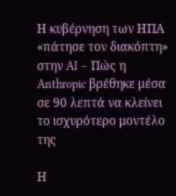Η κυβέρνηση των ΗΠΑ «πάτησε τον διακόπτη» στην AI – Πώς η Anthropic βρέθηκε μέσα σε 90 λεπτά να κλείνει το ισχυρότερο μοντέλο της

Η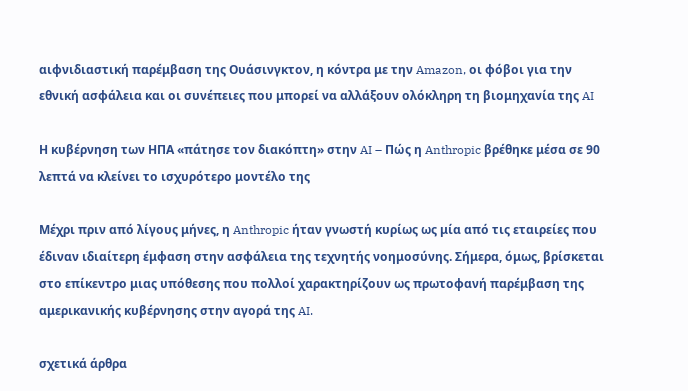αιφνιδιαστική παρέμβαση της Ουάσινγκτον, η κόντρα με την Amazon, οι φόβοι για την εθνική ασφάλεια και οι συνέπειες που μπορεί να αλλάξουν ολόκληρη τη βιομηχανία της AI

Η κυβέρνηση των ΗΠΑ «πάτησε τον διακόπτη» στην AI – Πώς η Anthropic βρέθηκε μέσα σε 90 λεπτά να κλείνει το ισχυρότερο μοντέλο της

Μέχρι πριν από λίγους μήνες, η Anthropic ήταν γνωστή κυρίως ως μία από τις εταιρείες που έδιναν ιδιαίτερη έμφαση στην ασφάλεια της τεχνητής νοημοσύνης. Σήμερα, όμως, βρίσκεται στο επίκεντρο μιας υπόθεσης που πολλοί χαρακτηρίζουν ως πρωτοφανή παρέμβαση της αμερικανικής κυβέρνησης στην αγορά της AI.

σχετικά άρθρα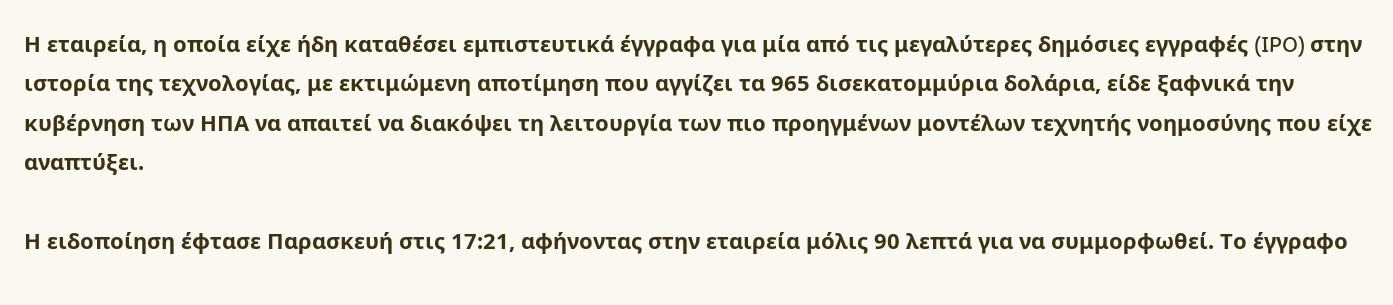Η εταιρεία, η οποία είχε ήδη καταθέσει εμπιστευτικά έγγραφα για μία από τις μεγαλύτερες δημόσιες εγγραφές (IPO) στην ιστορία της τεχνολογίας, με εκτιμώμενη αποτίμηση που αγγίζει τα 965 δισεκατομμύρια δολάρια, είδε ξαφνικά την κυβέρνηση των ΗΠΑ να απαιτεί να διακόψει τη λειτουργία των πιο προηγμένων μοντέλων τεχνητής νοημοσύνης που είχε αναπτύξει.

Η ειδοποίηση έφτασε Παρασκευή στις 17:21, αφήνοντας στην εταιρεία μόλις 90 λεπτά για να συμμορφωθεί. Το έγγραφο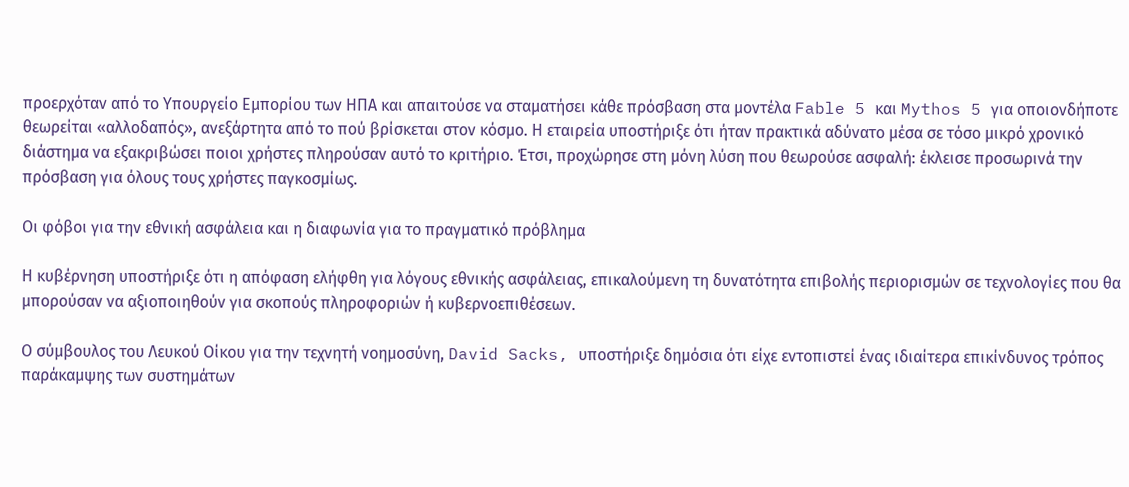προερχόταν από το Υπουργείο Εμπορίου των ΗΠΑ και απαιτούσε να σταματήσει κάθε πρόσβαση στα μοντέλα Fable 5 και Mythos 5 για οποιονδήποτε θεωρείται «αλλοδαπός», ανεξάρτητα από το πού βρίσκεται στον κόσμο. Η εταιρεία υποστήριξε ότι ήταν πρακτικά αδύνατο μέσα σε τόσο μικρό χρονικό διάστημα να εξακριβώσει ποιοι χρήστες πληρούσαν αυτό το κριτήριο. Έτσι, προχώρησε στη μόνη λύση που θεωρούσε ασφαλή: έκλεισε προσωρινά την πρόσβαση για όλους τους χρήστες παγκοσμίως.

Οι φόβοι για την εθνική ασφάλεια και η διαφωνία για το πραγματικό πρόβλημα

Η κυβέρνηση υποστήριξε ότι η απόφαση ελήφθη για λόγους εθνικής ασφάλειας, επικαλούμενη τη δυνατότητα επιβολής περιορισμών σε τεχνολογίες που θα μπορούσαν να αξιοποιηθούν για σκοπούς πληροφοριών ή κυβερνοεπιθέσεων.

Ο σύμβουλος του Λευκού Οίκου για την τεχνητή νοημοσύνη, David Sacks, υποστήριξε δημόσια ότι είχε εντοπιστεί ένας ιδιαίτερα επικίνδυνος τρόπος παράκαμψης των συστημάτων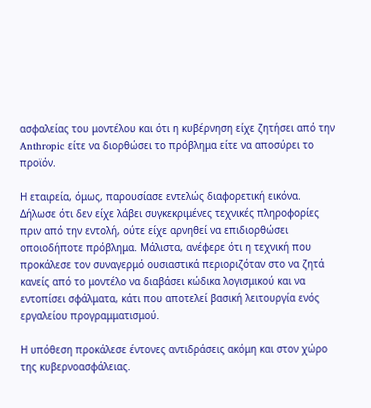ασφαλείας του μοντέλου και ότι η κυβέρνηση είχε ζητήσει από την Anthropic είτε να διορθώσει το πρόβλημα είτε να αποσύρει το προϊόν.

Η εταιρεία, όμως, παρουσίασε εντελώς διαφορετική εικόνα. Δήλωσε ότι δεν είχε λάβει συγκεκριμένες τεχνικές πληροφορίες πριν από την εντολή, ούτε είχε αρνηθεί να επιδιορθώσει οποιοδήποτε πρόβλημα. Μάλιστα, ανέφερε ότι η τεχνική που προκάλεσε τον συναγερμό ουσιαστικά περιοριζόταν στο να ζητά κανείς από το μοντέλο να διαβάσει κώδικα λογισμικού και να εντοπίσει σφάλματα, κάτι που αποτελεί βασική λειτουργία ενός εργαλείου προγραμματισμού.

Η υπόθεση προκάλεσε έντονες αντιδράσεις ακόμη και στον χώρο της κυβερνοασφάλειας.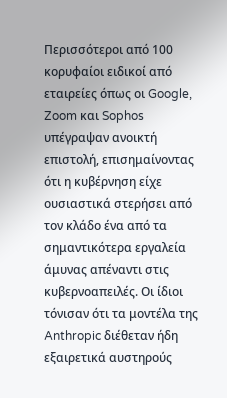Περισσότεροι από 100 κορυφαίοι ειδικοί από εταιρείες όπως οι Google, Zoom και Sophos υπέγραψαν ανοικτή επιστολή, επισημαίνοντας ότι η κυβέρνηση είχε ουσιαστικά στερήσει από τον κλάδο ένα από τα σημαντικότερα εργαλεία άμυνας απέναντι στις κυβερνοαπειλές. Οι ίδιοι τόνισαν ότι τα μοντέλα της Anthropic διέθεταν ήδη εξαιρετικά αυστηρούς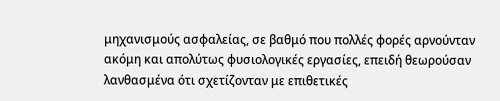μηχανισμούς ασφαλείας, σε βαθμό που πολλές φορές αρνούνταν ακόμη και απολύτως φυσιολογικές εργασίες, επειδή θεωρούσαν λανθασμένα ότι σχετίζονταν με επιθετικές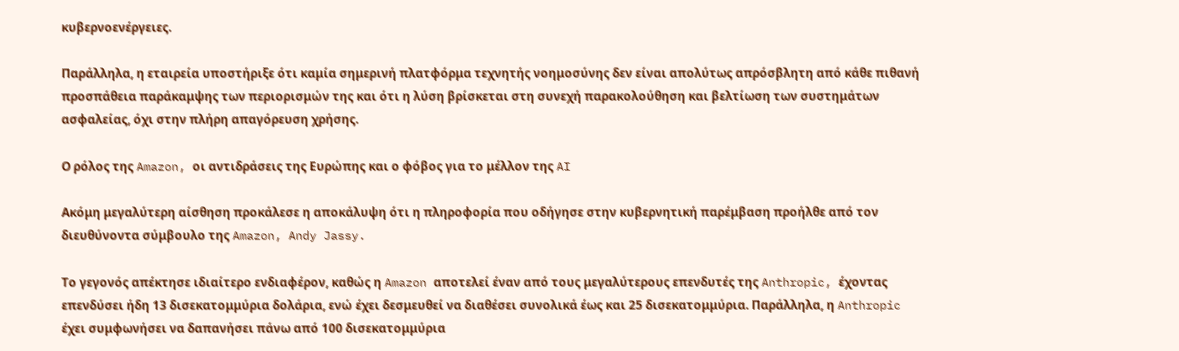κυβερνοενέργειες.

Παράλληλα, η εταιρεία υποστήριξε ότι καμία σημερινή πλατφόρμα τεχνητής νοημοσύνης δεν είναι απολύτως απρόσβλητη από κάθε πιθανή προσπάθεια παράκαμψης των περιορισμών της και ότι η λύση βρίσκεται στη συνεχή παρακολούθηση και βελτίωση των συστημάτων ασφαλείας, όχι στην πλήρη απαγόρευση χρήσης.

Ο ρόλος της Amazon, οι αντιδράσεις της Ευρώπης και ο φόβος για το μέλλον της AI

Ακόμη μεγαλύτερη αίσθηση προκάλεσε η αποκάλυψη ότι η πληροφορία που οδήγησε στην κυβερνητική παρέμβαση προήλθε από τον διευθύνοντα σύμβουλο της Amazon, Andy Jassy.

Το γεγονός απέκτησε ιδιαίτερο ενδιαφέρον, καθώς η Amazon αποτελεί έναν από τους μεγαλύτερους επενδυτές της Anthropic, έχοντας επενδύσει ήδη 13 δισεκατομμύρια δολάρια, ενώ έχει δεσμευθεί να διαθέσει συνολικά έως και 25 δισεκατομμύρια. Παράλληλα, η Anthropic έχει συμφωνήσει να δαπανήσει πάνω από 100 δισεκατομμύρια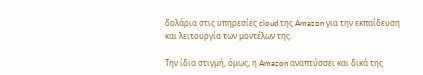δολάρια στις υπηρεσίες cloud της Amazon για την εκπαίδευση και λειτουργία των μοντέλων της.

Την ίδια στιγμή, όμως, η Amazon αναπτύσσει και δικά της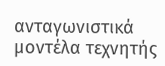ανταγωνιστικά μοντέλα τεχνητής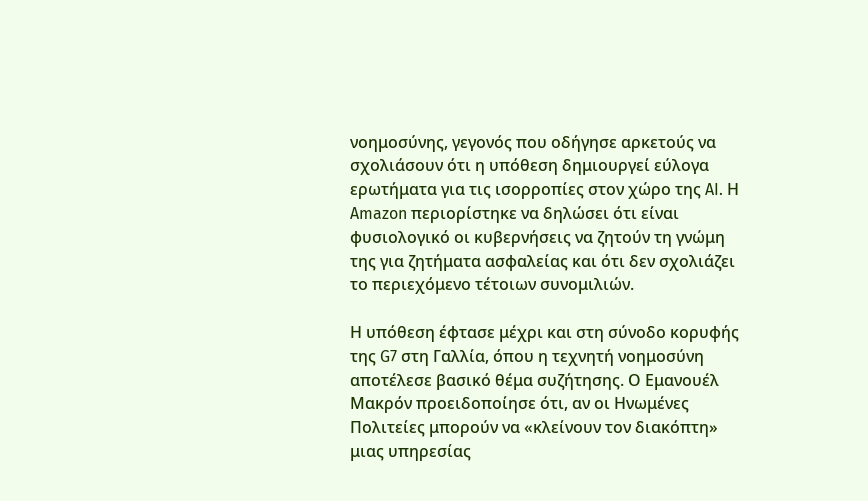νοημοσύνης, γεγονός που οδήγησε αρκετούς να σχολιάσουν ότι η υπόθεση δημιουργεί εύλογα ερωτήματα για τις ισορροπίες στον χώρο της AI. Η Amazon περιορίστηκε να δηλώσει ότι είναι φυσιολογικό οι κυβερνήσεις να ζητούν τη γνώμη της για ζητήματα ασφαλείας και ότι δεν σχολιάζει το περιεχόμενο τέτοιων συνομιλιών.

Η υπόθεση έφτασε μέχρι και στη σύνοδο κορυφής της G7 στη Γαλλία, όπου η τεχνητή νοημοσύνη αποτέλεσε βασικό θέμα συζήτησης. Ο Εμανουέλ Μακρόν προειδοποίησε ότι, αν οι Ηνωμένες Πολιτείες μπορούν να «κλείνουν τον διακόπτη» μιας υπηρεσίας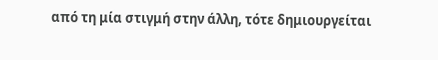από τη μία στιγμή στην άλλη, τότε δημιουργείται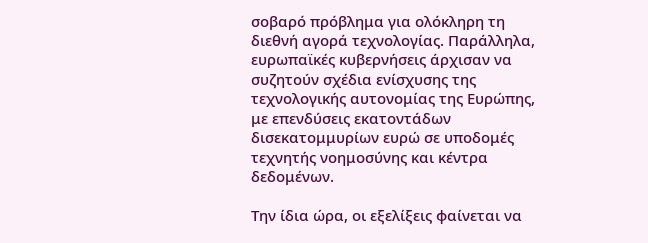σοβαρό πρόβλημα για ολόκληρη τη διεθνή αγορά τεχνολογίας. Παράλληλα, ευρωπαϊκές κυβερνήσεις άρχισαν να συζητούν σχέδια ενίσχυσης της τεχνολογικής αυτονομίας της Ευρώπης, με επενδύσεις εκατοντάδων δισεκατομμυρίων ευρώ σε υποδομές τεχνητής νοημοσύνης και κέντρα δεδομένων.

Την ίδια ώρα, οι εξελίξεις φαίνεται να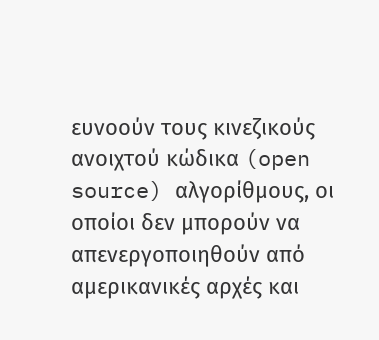ευνοούν τους κινεζικούς ανοιχτού κώδικα (open source) αλγορίθμους, οι οποίοι δεν μπορούν να απενεργοποιηθούν από αμερικανικές αρχές και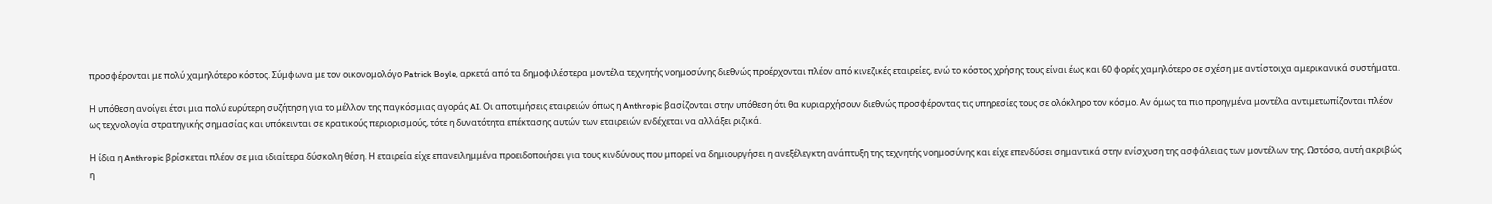προσφέρονται με πολύ χαμηλότερο κόστος. Σύμφωνα με τον οικονομολόγο Patrick Boyle, αρκετά από τα δημοφιλέστερα μοντέλα τεχνητής νοημοσύνης διεθνώς προέρχονται πλέον από κινεζικές εταιρείες, ενώ το κόστος χρήσης τους είναι έως και 60 φορές χαμηλότερο σε σχέση με αντίστοιχα αμερικανικά συστήματα.

Η υπόθεση ανοίγει έτσι μια πολύ ευρύτερη συζήτηση για το μέλλον της παγκόσμιας αγοράς AI. Οι αποτιμήσεις εταιρειών όπως η Anthropic βασίζονται στην υπόθεση ότι θα κυριαρχήσουν διεθνώς προσφέροντας τις υπηρεσίες τους σε ολόκληρο τον κόσμο. Αν όμως τα πιο προηγμένα μοντέλα αντιμετωπίζονται πλέον ως τεχνολογία στρατηγικής σημασίας και υπόκεινται σε κρατικούς περιορισμούς, τότε η δυνατότητα επέκτασης αυτών των εταιρειών ενδέχεται να αλλάξει ριζικά.

Η ίδια η Anthropic βρίσκεται πλέον σε μια ιδιαίτερα δύσκολη θέση. Η εταιρεία είχε επανειλημμένα προειδοποιήσει για τους κινδύνους που μπορεί να δημιουργήσει η ανεξέλεγκτη ανάπτυξη της τεχνητής νοημοσύνης και είχε επενδύσει σημαντικά στην ενίσχυση της ασφάλειας των μοντέλων της. Ωστόσο, αυτή ακριβώς η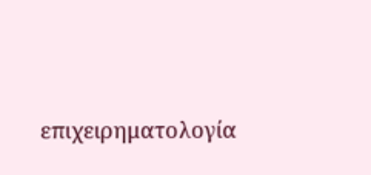επιχειρηματολογία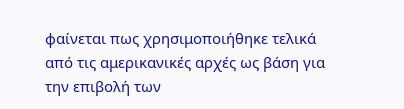φαίνεται πως χρησιμοποιήθηκε τελικά από τις αμερικανικές αρχές ως βάση για την επιβολή των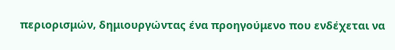περιορισμών, δημιουργώντας ένα προηγούμενο που ενδέχεται να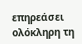επηρεάσει ολόκληρη τη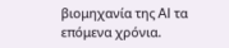βιομηχανία της AI τα επόμενα χρόνια.